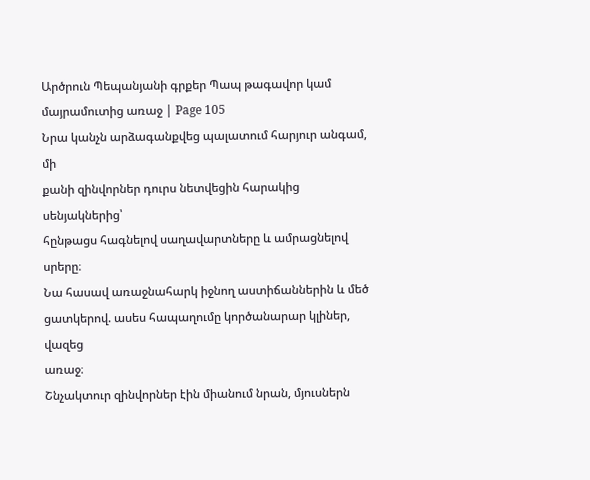Արծրուն Պեպանյանի գրքեր Պապ թագավոր կամ մայրամուտից առաջ | Page 105
Նրա կանչն արձագանքվեց պալատում հարյուր անգամ, մի
քանի զինվորներ դուրս նետվեցին հարակից սենյակներից՝
հընթացս հագնելով սաղավարտները և ամրացնելով սրերը։
Նա հասավ առաջնահարկ իջնող աստիճաններին և մեծ
ցատկերով. ասես հապաղումը կործանարար կլիներ, վազեց
առաջ։
Շնչակտուր զինվորներ էին միանում նրան, մյուսներն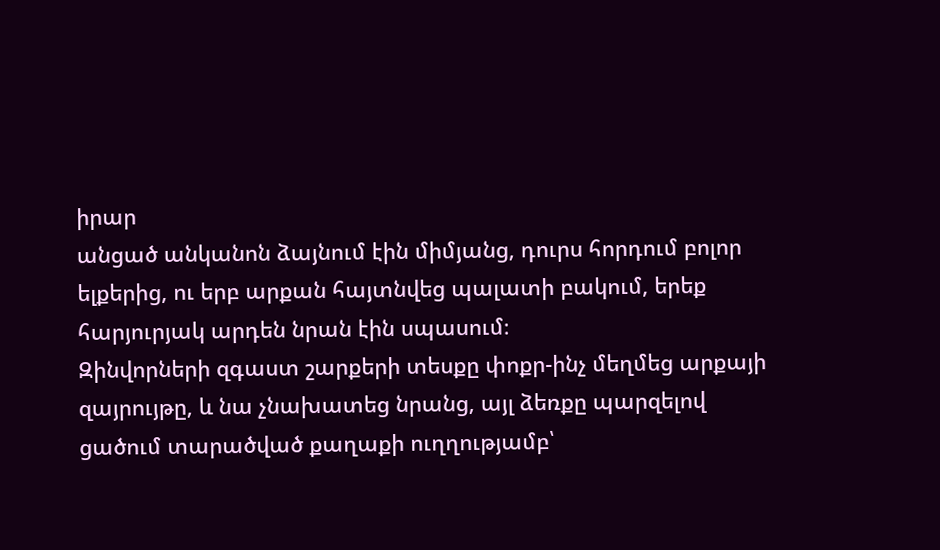իրար
անցած անկանոն ձայնում էին միմյանց, դուրս հորդում բոլոր
ելքերից, ու երբ արքան հայտնվեց պալատի բակում, երեք
հարյուրյակ արդեն նրան էին սպասում։
Զինվորների զգաստ շարքերի տեսքը փոքր-ինչ մեղմեց արքայի
զայրույթը, և նա չնախատեց նրանց, այլ ձեռքը պարզելով
ցածում տարածված քաղաքի ուղղությամբ՝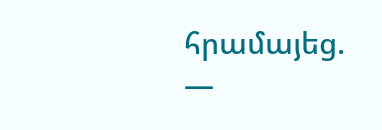հրամայեց.
—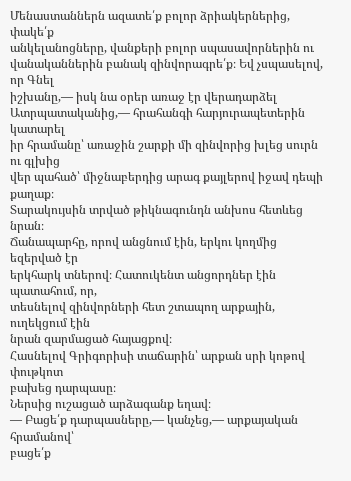Մենաստաններն ազատե՛ք բոլոր ձրիակերներից, փակե՛ք
անկելանոցները, վանքերի բոլոր սպասավորներին ու
վանականներին բանակ զինվորագրե՛ք։ Եվ չսպասելով, որ Գնել
իշխանը,— իսկ նա օրեր առաջ էր վերադարձել
Ատրպատականից,— հրահանգի հարյուրապետերին կատարել
իր հրամանը՝ առաջին շարքի մի զինվորից խլեց սուրն ու գլխից
վեր պահած՝ միջնաբերդից արագ քայլերով իջավ դեպի քաղաք։
Տարակույսին տրված թիկնագունդն անխոս հետևեց նրան։
Ճանապարհը, որով անցնում էին, երկու կողմից եզերված էր
երկհարկ տներով։ Հատուկենտ անցորդներ էին պատահում, որ,
տեսնելով զինվորների հետ շտապող արքային, ուղեկցում էին
նրան զարմացած հայացքով։
Հասնելով Գրիգորիսի տաճարին՝ արքան սրի կոթով փութկոտ
բախեց դարպասը։
Ներսից ուշացած արձագանք եղավ։
— Բացե՛ք դարպասները,— կանչեց,— արքայական հրամանով՝
բացե՛ք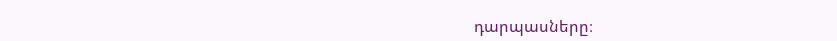դարպասները։